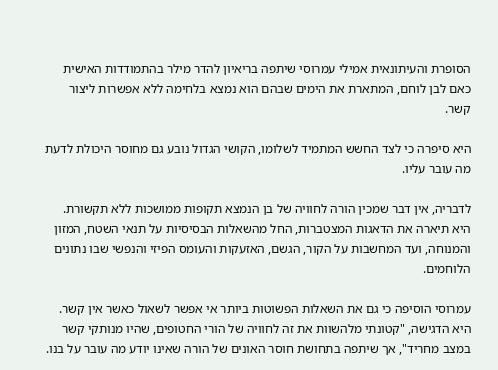הסופרת והעיתונאית אמילי עמרוסי שיתפה בריאיון להדר מילר בהתמודדות האישית כאם לבן לוחם, המתארת את הימים שבהם הוא נמצא בלחימה ללא אפשרות ליצור קשר.

היא סיפרה כי לצד החשש המתמיד לשלומו, הקושי הגדול נובע גם מחוסר היכולת לדעת מה עובר עליו.

לדבריה, אין דבר שמכין הורה לחוויה של בן הנמצא תקופות ממושכות ללא תקשורת. היא תיארה את הדאגות המצטברות, החל מהשאלות הבסיסיות על תנאי השטח, המזון והמנוחה, ועד המחשבות על הקור, הגשם, האזעקות והעומס הפיזי והנפשי שבו נתונים הלוחמים.

עמרוסי הוסיפה כי גם את השאלות הפשוטות ביותר אי אפשר לשאול כאשר אין קשר. היא הדגישה, "קטונתי מלהשוות את זה לחוויה של הורי החטופים, שהיו מנותקי קשר במצב מחריד", אך שיתפה בתחושת חוסר האונים של הורה שאינו יודע מה עובר על בנו.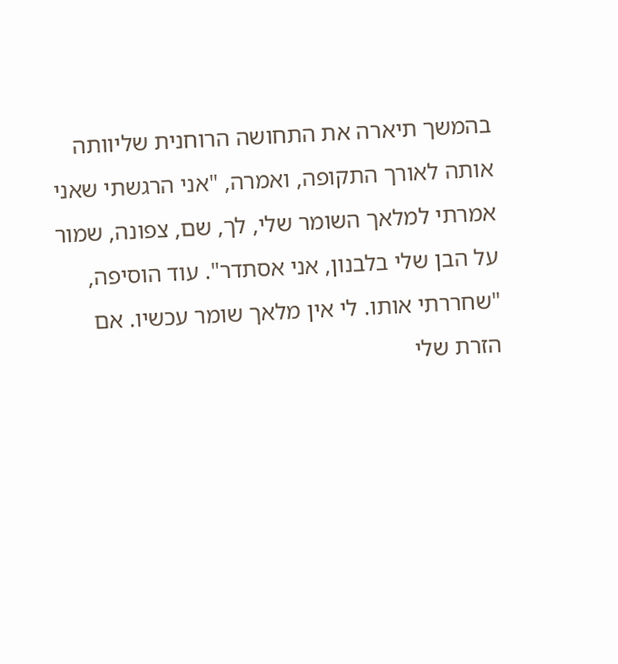בהמשך תיארה את התחושה הרוחנית שליוותה אותה לאורך התקופה, ואמרה, "אני הרגשתי שאני אמרתי למלאך השומר שלי, לך, שם, צפונה, שמור על הבן שלי בלבנון, אני אסתדר". עוד הוסיפה, "שחררתי אותו. לי אין מלאך שומר עכשיו. אם הזרת שלי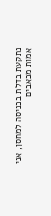נתקעת בדלת בכניסה למחסן, אני אמות מכאבים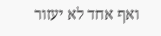ואף אחד לא יעזור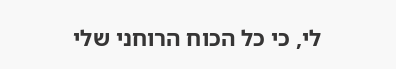לי, כי כל הכוח הרוחני שלי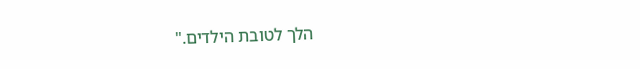הלך לטובת הילדים."